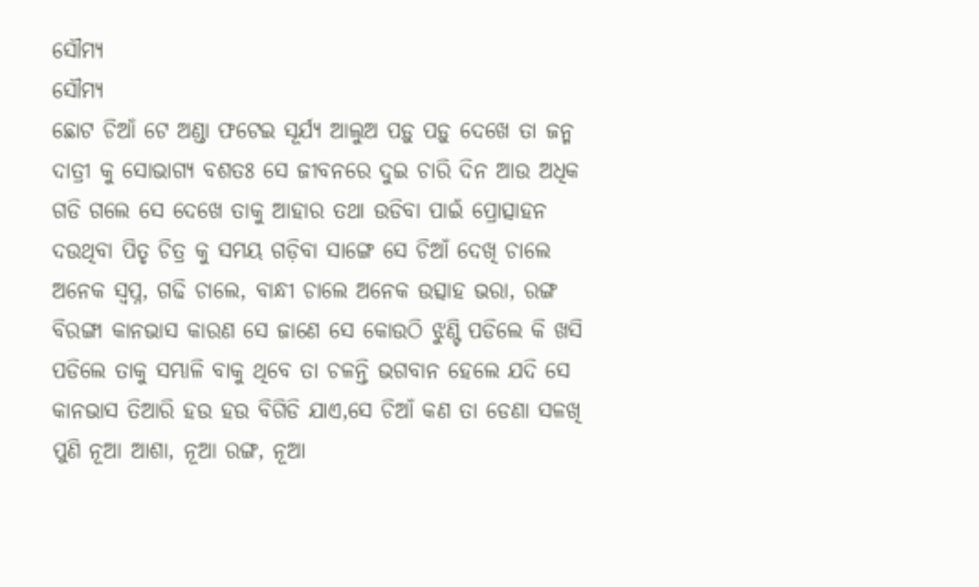ସୌମ୍ୟ
ସୌମ୍ୟ
ଛୋଟ ଚିଆଁ ଟେ ଅଣ୍ଡା ଫଟେଇ ସୂର୍ଯ୍ୟ ଆଲୁଅ ପଡ଼ୁ ପଡ଼ୁ ଦେଖେ ତା ଜନ୍ମ ଦାତ୍ରୀ କୁ ସୋଭାଗ୍ୟ ବଶତଃ ସେ ଜୀବନରେ ଦୁଇ ଚାରି ଦିନ ଆଉ ଅଧିକ ଗଡି ଗଲେ ସେ ଦେଖେ ତାକୁ ଆହାର ତଥା ଉଡିବା ପାଇଁ ପ୍ରୋତ୍ସାହନ ଦଉଥିବା ପିତୃ ଚିତ୍ର କୁ ସମୟ ଗଡ଼ିବା ସାଙ୍ଗେ ସେ ଚିଆଁ ଦେଖି ଚାଲେ ଅନେକ ସ୍ବପ୍ନ, ଗଢି ଚାଲେ, ବାନ୍ଧୀ ଚାଲେ ଅନେକ ଉତ୍ସାହ ଭରା, ରଙ୍ଗ ବିରଙ୍ଗା କାନଭାସ କାରଣ ସେ ଜାଣେ ସେ କୋଉଠି ଝୁଣ୍ଟି ପଡିଲେ କି ଖସି ପଡିଲେ ତାକୁ ସମ୍ଭାଳି ବାକୁ ଥିବେ ତା ଚଳନ୍ତି ଭଗବାନ ହେଲେ ଯଦି ସେ କାନଭାସ ତିଆରି ହଉ ହଉ ବିଗିଡି ଯାଏ,ସେ ଚିଆଁ କଣ ତା ଡେଣା ସଳଖି ପୁଣି ନୂଆ ଆଶା, ନୂଆ ରଙ୍ଗ, ନୂଆ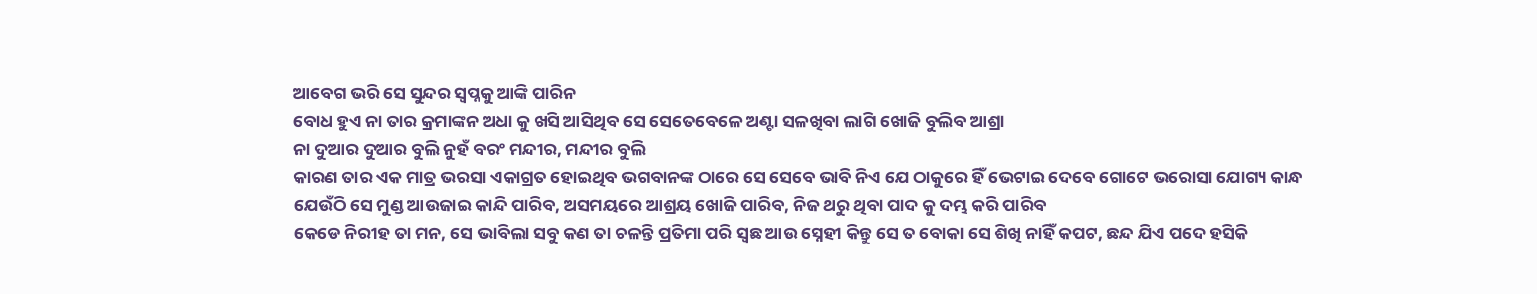ଆବେଗ ଭରି ସେ ସୁନ୍ଦର ସ୍ବପ୍ନକୁ ଆଙ୍କି ପାରିନ
ବୋଧ ହୁଏ ନା ତାର କ୍ରମାଙ୍କନ ଅଧା କୁ ଖସି ଆସିଥିବ ସେ ସେତେବେଳେ ଅଣ୍ଟା ସଳଖିବା ଲାଗି ଖୋଜି ବୁଲିବ ଆଶ୍ରା
ନା ଦୁଆର ଦୁଆର ବୁଲି ନୁହଁ ବରଂ ମନ୍ଦୀର, ମନ୍ଦୀର ବୁଲି
କାରଣ ତାର ଏକ ମାତ୍ର ଭରସା ଏକାଗ୍ରତ ହୋଇଥିବ ଭଗବାନଙ୍କ ଠାରେ ସେ ସେବେ ଭାବି ନିଏ ଯେ ଠାକୁରେ ହିଁ ଭେଟାଇ ଦେବେ ଗୋଟେ ଭରୋସା ଯୋଗ୍ୟ କାନ୍ଧ ଯେଉଁଠି ସେ ମୁଣ୍ଡ ଆଉଜାଇ କାନ୍ଦି ପାରିବ, ଅସମୟରେ ଆଶ୍ରୟ ଖୋଜି ପାରିବ, ନିଜ ଥରୁ ଥିବା ପାଦ କୁ ଦମ୍ଭ କରି ପାରିବ
କେଡେ ନିରୀହ ତା ମନ, ସେ ଭାବିଲା ସବୁ କଣ ତା ଚଳନ୍ତି ପ୍ରତିମା ପରି ସ୍ଵଛ ଆଉ ସ୍ନେହୀ କିନ୍ତୁ ସେ ତ ବୋକା ସେ ଶିଖି ନାହିଁ କପଟ, ଛନ୍ଦ ଯିଏ ପଦେ ହସିକି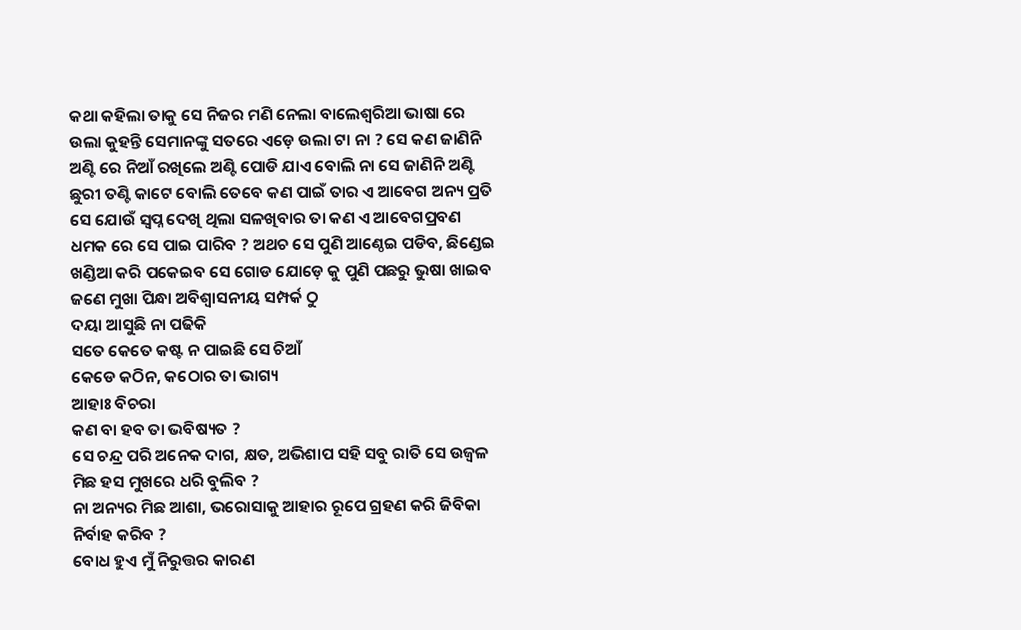କଥା କହିଲା ତାକୁ ସେ ନିଜର ମଣି ନେଲା ବାଲେଶ୍ୱରିଆ ଭାଷା ରେ ଉଲା କୁହନ୍ତି ସେମାନଙ୍କୁ ସତରେ ଏଡ଼େ ଉଲା ଟା ନା ? ସେ କଣ ଜାଣିନି ଅଣ୍ଟି ରେ ନିଆଁ ରଖିଲେ ଅଣ୍ଟି ପୋଡି ଯାଏ ବୋଲି ନା ସେ ଜାଣିନି ଅଣ୍ଟି ଛୁରୀ ତଣ୍ଟି କାଟେ ବୋଲି ତେବେ କଣ ପାଇଁ ତାର ଏ ଆବେଗ ଅନ୍ୟ ପ୍ରତି ସେ ଯୋଉଁ ସ୍ବପ୍ନ ଦେଖି ଥିଲା ସଳଖିବାର ତା କଣ ଏ ଆବେଗପ୍ରବଣ ଧମକ ରେ ସେ ପାଇ ପାରିବ ? ଅଥଚ ସେ ପୁଣି ଆଣ୍ଠେଇ ପଡିବ, ଛିଣ୍ଡେଇ ଖଣ୍ଡିଆ କରି ପକେଇବ ସେ ଗୋଡ ଯୋଡ଼େ କୁ ପୁଣି ପଛରୁ ଭୁଷା ଖାଇବ ଜଣେ ମୁଖା ପିନ୍ଧା ଅବିଶ୍ୱାସନୀୟ ସମ୍ପର୍କ ଠୁ
ଦୟା ଆସୁଛି ନା ପଢିକି
ସତେ କେତେ କଷ୍ଟ ନ ପାଇଛି ସେ ଚିଆଁ
କେଡେ କଠିନ, କଠୋର ତା ଭାଗ୍ୟ
ଆହାଃ ବିଚରା
କଣ ବା ହବ ତା ଭବିଷ୍ୟତ ?
ସେ ଚନ୍ଦ୍ର ପରି ଅନେକ ଦାଗ, କ୍ଷତ, ଅଭିଶାପ ସହି ସବୁ ରାତି ସେ ଉଜ୍ବଳ ମିଛ ହସ ମୁଖରେ ଧରି ବୁଲିବ ?
ନା ଅନ୍ୟର ମିଛ ଆଶା, ଭରୋସାକୁ ଆହାର ରୂପେ ଗ୍ରହଣ କରି ଜିବିକା ନିର୍ବାହ କରିବ ?
ବୋଧ ହୁଏ ମୁଁ ନିରୁତ୍ତର କାରଣ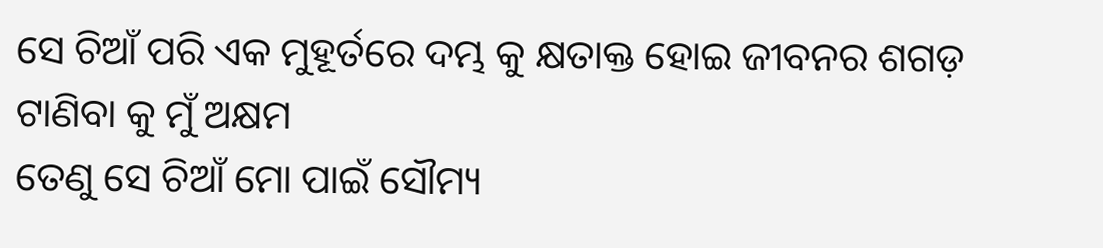ସେ ଚିଆଁ ପରି ଏକ ମୁହୂର୍ତରେ ଦମ୍ଭ କୁ କ୍ଷତାକ୍ତ ହୋଇ ଜୀବନର ଶଗଡ଼ ଟାଣିବା କୁ ମୁଁ ଅକ୍ଷମ
ତେଣୁ ସେ ଚିଆଁ ମୋ ପାଇଁ ସୌମ୍ୟ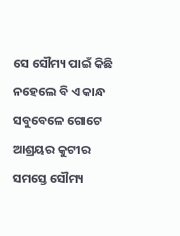ସେ ସୌମ୍ୟ ପାଇଁ କିଛି ନହେଲେ ବି ଏ କାନ୍ଧ ସବୁବେଳେ ଗୋଟେ ଆଶ୍ରୟର କୁଟୀର
ସମସ୍ତେ ସୌମ୍ୟ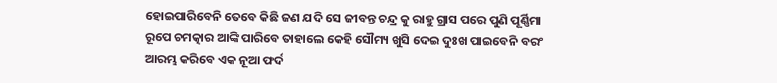ହୋଇପାରିବେନି ତେବେ କିଛି ଜଣ ଯଦି ସେ ଜୀବନ୍ତ ଚନ୍ଦ୍ର କୁ ରାହୁ ଗ୍ରାସ ପରେ ପୁଣି ପୂର୍ଣ୍ଣିମା ରୂପେ ଚମତ୍କାର ଆଙ୍କି ପାରିବେ ତାହାଲେ କେହି ସୌମ୍ୟ ଖୁସି ଦେଇ ଦୁଃଖ ପାଇବେନି ବରଂ ଆରମ୍ଭ କରିବେ ଏକ ନୂଆ ଫର୍ଦ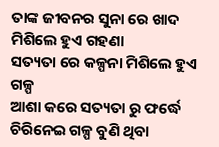ତାଙ୍କ ଜୀବନର ସୁନା ରେ ଖାଦ ମିଶିଲେ ହୁଏ ଗହଣା
ସତ୍ୟତା ରେ କଳ୍ପନା ମିଶିଲେ ହୁଏ ଗଳ୍ପ
ଆଶା କରେ ସତ୍ୟତା ରୁ ଫର୍ଦ୍ଧେ ଚିରିନେଇ ଗଳ୍ପ ବୁଣି ଥିବା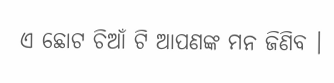ଏ ଛୋଟ ଚିଆଁ ଟି ଆପଣଙ୍କ ମନ ଜିଣିବ ।